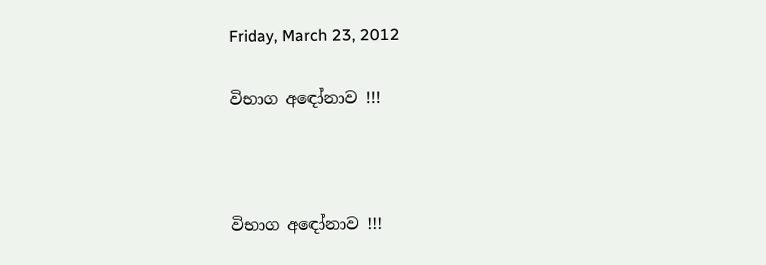Friday, March 23, 2012

විභාග අඳෝනාව !!!



විභාග අඳෝනාව !!!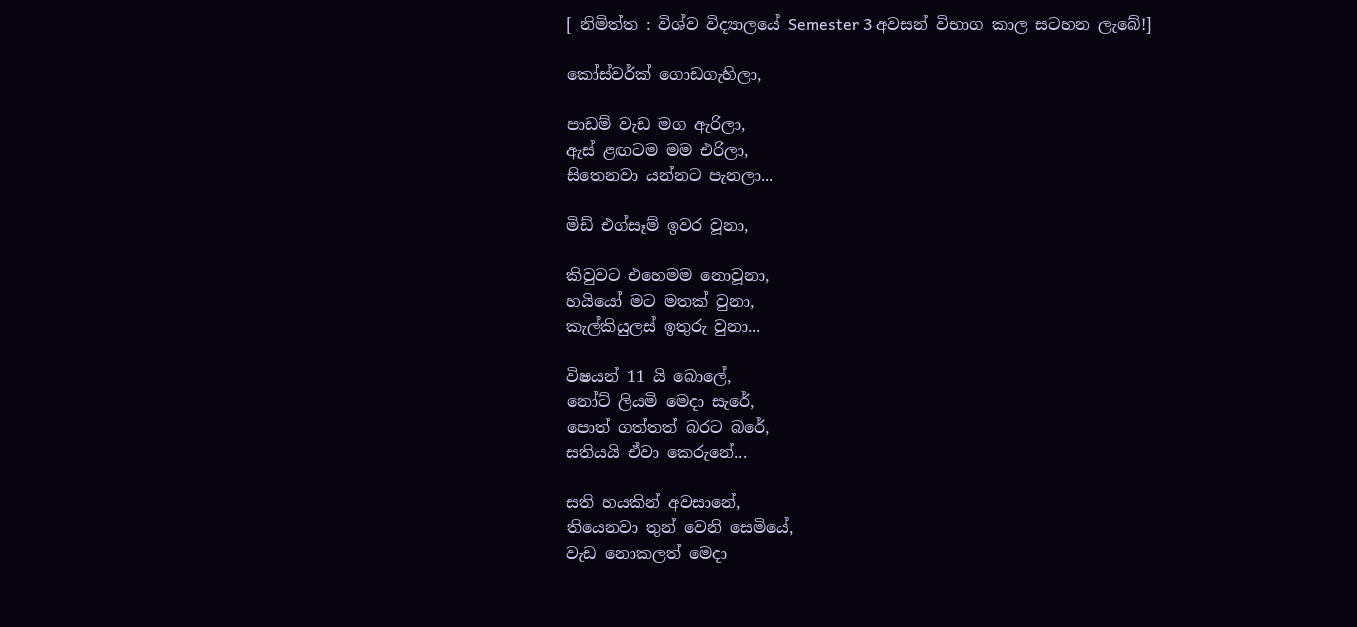[ නිමිත්ත : විශ්ව විද්‍යාලයේ Semester 3 අවසන් විභාග කාල සටහන ලැබේ!]

කෝස්වර්ක් ගොඩගැහිලා,

පාඩම් වැඩ මග ඇරිලා,
ඇස් ළඟටම මම එරිලා,
සිතෙනවා යන්නට පැනලා...

මිඩ් එග්සෑම් ඉවර වූනා,

කිවුවට එහෙමම නොවූනා,
හයියෝ මට මතක් වුනා,
කැල්කියුලස් ඉතුරු වුනා...

විෂයන් 11 යි බොලේ,
නෝට් ලියමි මෙදා සැරේ,
පොත් ගත්තත් බරට බරේ,
සතියයි ඒවා කෙරුනේ...

සති හයකින් අවසානේ,
තියෙනවා තුන් වෙනි සෙමියේ,
වැඩ නොකලත් මෙදා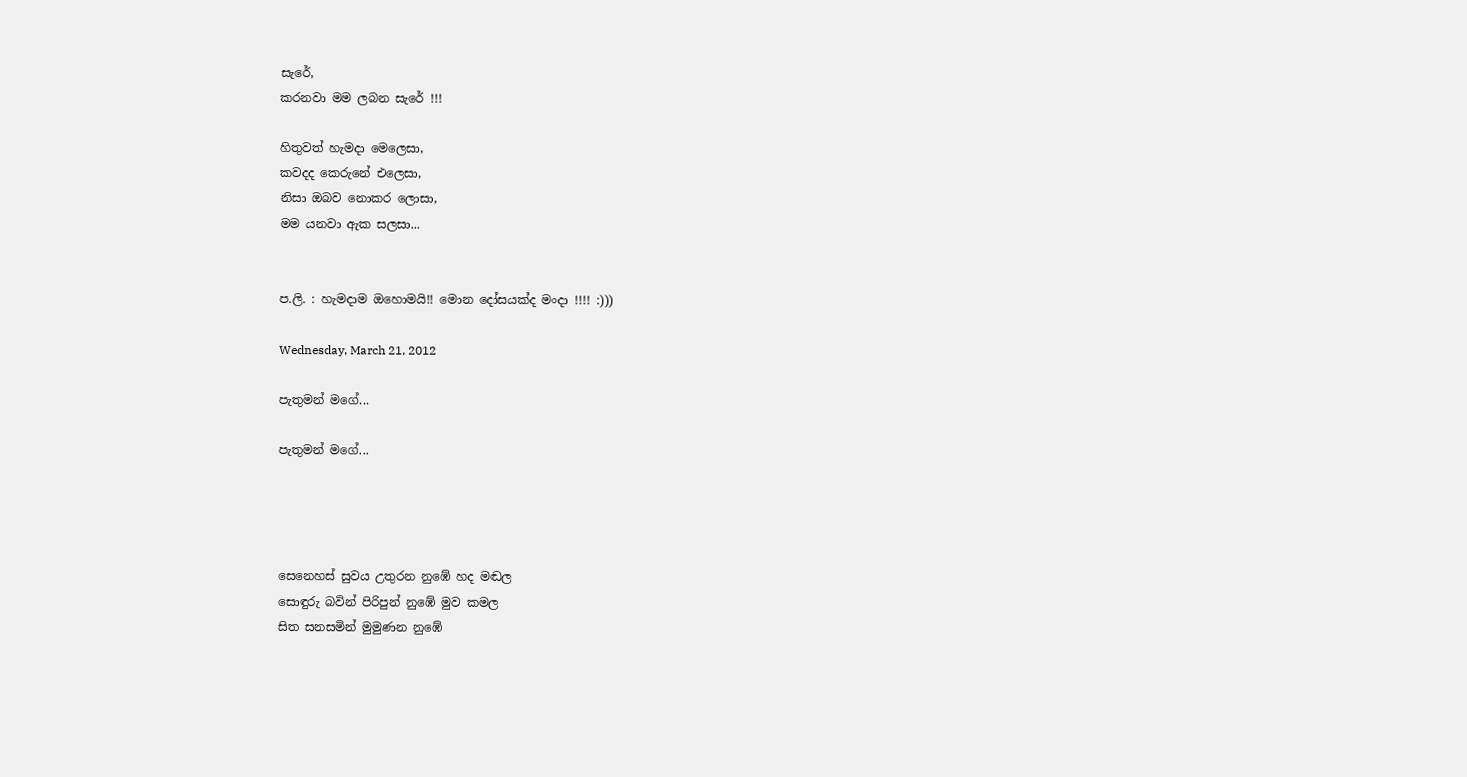සැරේ,
කරනවා මම ලබන සැරේ !!!

හිතුවත් හැමදා මෙලෙසා,
කවදද කෙරුනේ එලෙසා,
නිසා ඔබව නොකර ලොසා,
මම යනවා ඇක සලසා...


ප.ලි. : හැමදාම ඔහොමයි!! මොන දෝසයක්ද මංදා !!!! :)))

Wednesday, March 21, 2012

පැතුමන් මගේ...

පැතුමන් මගේ...




සෙනෙහස් සුවය උතුරන නුඹේ හද මඬල
සොඳුරු බවින් පිරිපුන් නුඹේ මුව කමල
සිත සනසමින් මුමුණන නුඹේ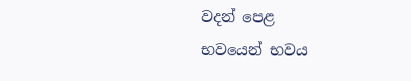වදන් පෙළ
භවයෙන් භවය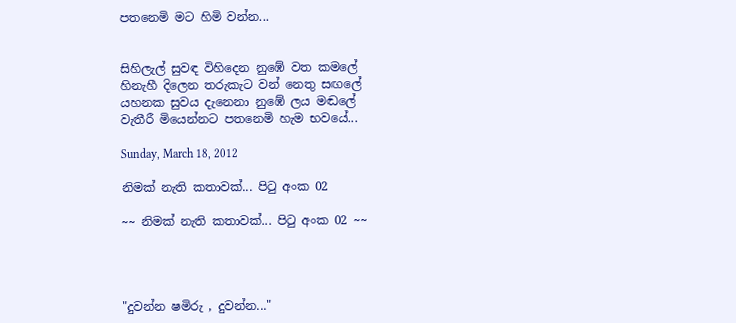පතනෙමි මට හිමි වන්න...


සිහිලැල් සුවඳ විහිදෙන නුඹේ වත කමලේ
හිනැහී දිලෙන තරුකැට වන් නෙතු සඟලේ
යහනක සුවය දැනෙනා නුඹේ ලය මඬලේ
වැතීරී මියෙන්නට පතනෙමි හැම භවයේ...

Sunday, March 18, 2012

නිමක් නැති කතාවක්... පිටු අංක 02

~~ නිමක් නැති කතාවක්... පිටු අංක 02 ~~




"දුවන්න ෂමිරු , දුවන්න..."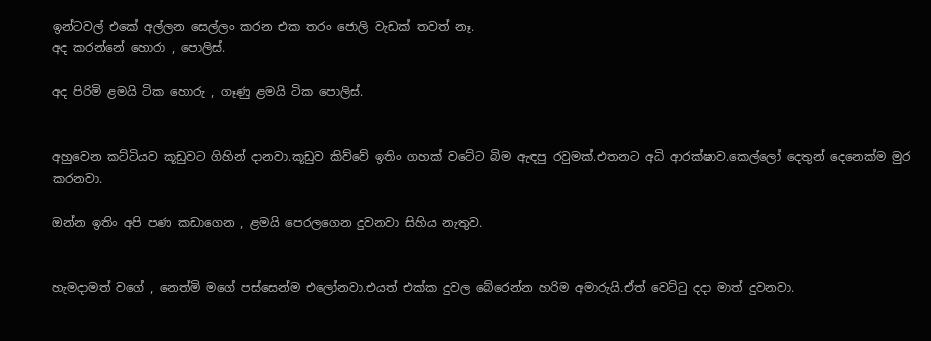ඉන්ටවල් එකේ අල්ලන සෙල්ලං කරන එක තරං ජොලි වැඩක් තවත් නෑ.
අද කරන්නේ හොරා , පොලිස්.

අද පිරිමි ළමයි ටික හොරු , ගෑණු ළමයි ටික පොලිස්.


අහුවෙන කට්ටියව කූඩුවට ගිහින් දානවා.කූඩුව කිව්වේ ඉතිං ගහක් වටේට බිම ඇඳපු රවුමක්.එතනට අධි ආරක්ෂාව.කෙල්ලෝ දෙතුන් දෙනෙක්ම මුර කරනවා.

ඔන්න ඉතිං අපි පණ කඩාගෙන , ළමයි පෙරලගෙන දුවනවා සිහිය නැතුව.


හැමදාමත් වගේ , නෙත්මි මගේ පස්සෙන්ම එලෝනවා.එයත් එක්ක දුවල බේරෙන්න හරිම අමාරුයි.ඒත් වෙට්ටු දදා මාත් දුවනවා.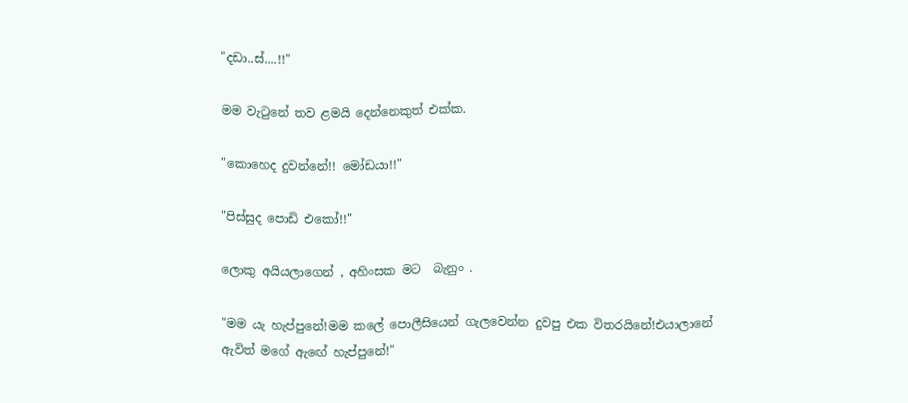"දඩා..ස්....!!"

මම වැටුනේ තව ළමයි දෙන්නෙකුත් එක්ක.

"කොහෙද දුවන්නේ!! මෝඩයා!!"

"පිස්සුද පොඩි එකෝ!!"

ලොකු අයියලාගෙන් , අහිංසක මට  බැනුං .

"මම යැ හැප්පුනේ!මම කලේ පොලීසියෙන් ගැලවෙන්න දුවපු එක විතරයිනේ!එයාලානේ ඇවිත් මගේ ඇඟේ හැප්පුනේ!"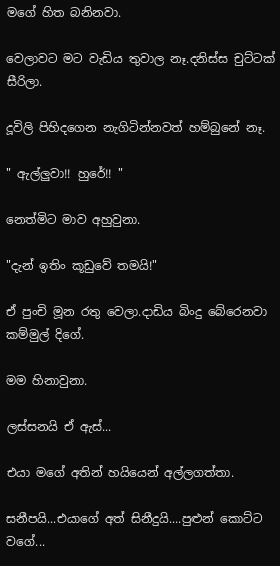මගේ හිත බනිනවා.

වෙලාවට මට වැඩිය තුවාල නෑ.දනිස්ස චුට්ටක් සීරිලා.

දූවිලි පිහිදගෙන නැගිටින්නවත් හම්බුනේ නෑ.

" ඇල්ලුවා!! හුරේ!! "

නෙත්මිට මාව අහුවුනා.

"දැන් ඉතිං කූඩුවේ තමයි!"

ඒ පුංචි මූන රතු වෙලා.දාඩිය බිංදු බේරෙනවා කම්මුල් දිගේ.

මම හිනාවුනා.

ලස්සනයි ඒ ඇස්...

එයා මගේ අතින් හයියෙන් අල්ලගත්තා.

සනීපයි...එයාගේ අත් සිනීදුයි....පුළුන් කොට්ට වගේ...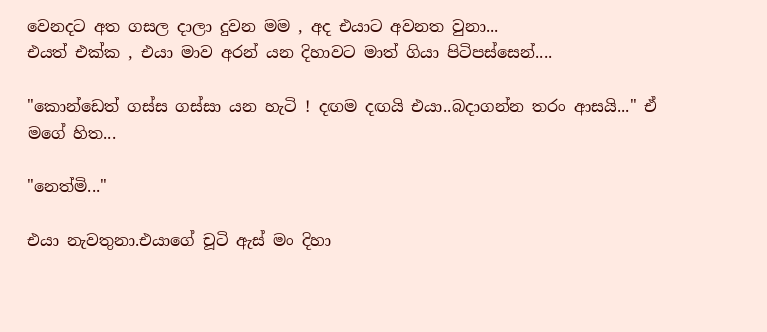වෙනදට අත ගසල දාලා දුවන මම , අද එයාට අවනත වුනා...
එයත් එක්ක , එයා මාව අරන් යන දිහාවට මාත් ගියා පිටිපස්සෙන්....

"කොන්ඩෙත් ගස්ස ගස්සා යන හැටි ! දඟම දඟයි එයා..බදාගන්න තරං ආසයි..." ඒ මගේ හිත...

"නෙත්මි..."

එයා නැවතුනා.එයාගේ චූටි ඇස් මං දිහා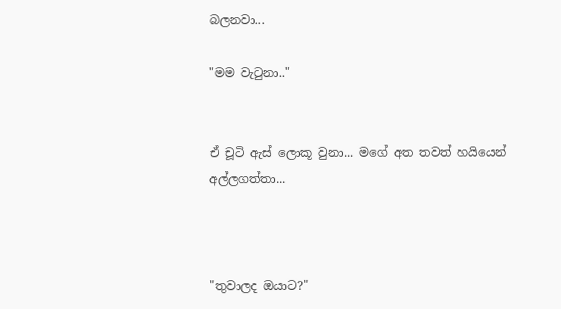බලනවා...

"මම වැටුනා.."


ඒ චූටි ඇස් ලොකූ වුනා... මගේ අත තවත් හයියෙන් අල්ලගත්තා...



"තුවාලද ඔයාට?"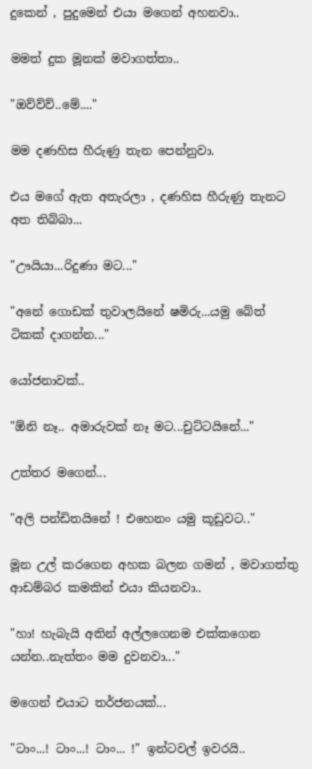දුකෙන් , පුදුමෙන් එයා මගෙන් අහනවා..

මමත් දුක මූනක් මවාගත්තා..

"ඔව්ව්ව්..මේ...."

මම දණහිස හීරුණු තැන පෙන්නුවා.

එය මගේ ඇත අතැරලා , දණහිස හීරුණු තැනට අත තිබ්බා...

"ඌයියා...රිදුණා මට..."

"අනේ ගොඩක් තුවාලයිනේ ෂමිරු...යමු බේත් ටිකක් දාගන්න..."

යෝජනාවක්..

"ඕනි නෑ.. අමාරුවක් නෑ මට...චුට්ටයිනේ..."

උත්තර මගෙන්...

"අලි පන්ඩිතයිනේ ! එහෙනං යමු කූඩුවට.."

මූන උල් කරගෙන අහක බලන ගමන් , මවාගත්තු ආඩම්බර කමකින් එයා කියනවා..

"හා! හැබැයි අතින් අල්ලගෙනම එක්කගෙන යන්න..නැත්තං මම දුවනවා..."

මගෙන් එයාට තර්ජනයක්...

"ටාං...! ටාං...! ටාං... !" ඉන්ටවල් ඉවරයි..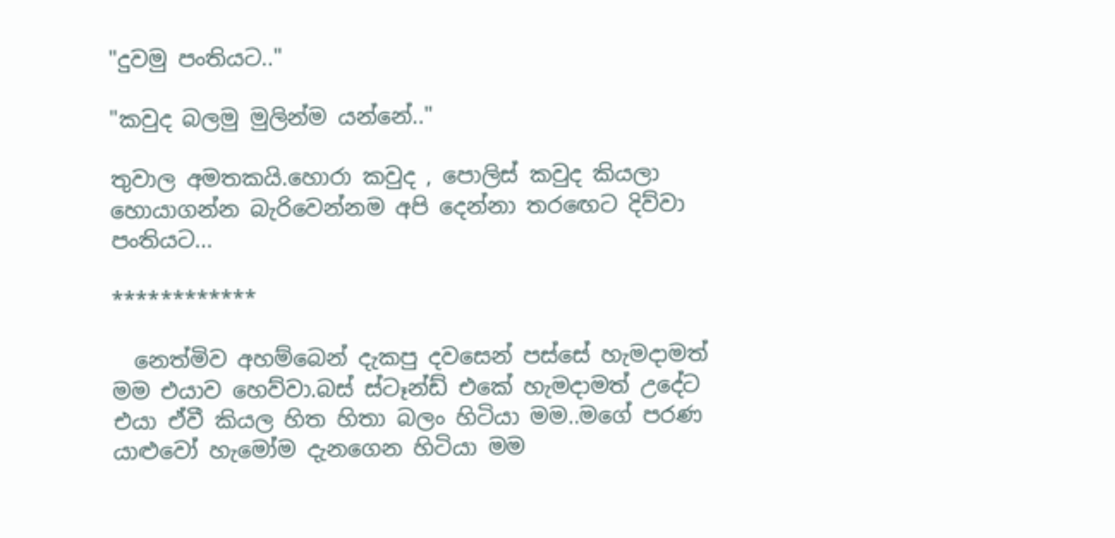"දුවමු පංතියට.."

"කවුද බලමු මුලින්ම යන්නේ.."

තුවාල අමතකයි.හොරා කවුද , පොලිස් කවුද කියලා හොයාගන්න බැරිවෙන්නම අපි දෙන්නා තරඟෙට දිව්වා පංතියට...

************

  නෙත්මිව අහම්බෙන් දැකපු දවසෙන් පස්සේ හැමදාමත් මම එයාව හෙව්වා.බස් ස්ටෑන්ඩ් එකේ හැමදාමත් උදේට එයා ඒවී කියල හිත හිතා බලං හිටියා මම..මගේ පරණ යාළුවෝ හැමෝම දැනගෙන හිටියා මම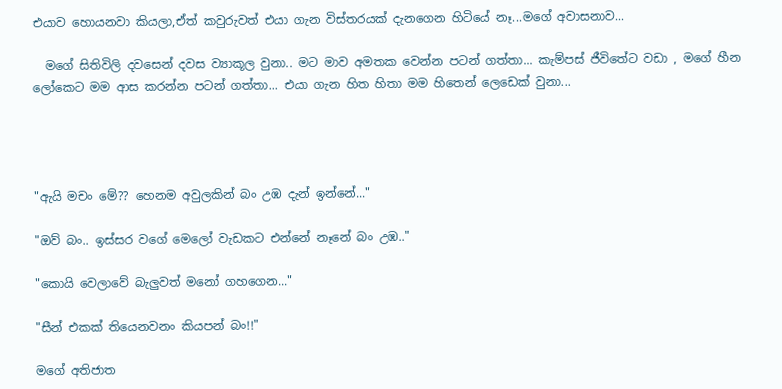එයාව හොයනවා කියලා,ඒත් කවුරුවත් එයා ගැන විස්තරයක් දැනගෙන හිටියේ නෑ...මගේ අවාසනාව...

  මගේ සිතිවිලි දවසෙන් දවස ව්‍යාකූල වුනා.. මට මාව අමතක වෙන්න පටන් ගත්තා... කැම්පස් ජීවිතේට වඩා , මගේ හීන ලෝකෙට මම ආස කරන්න පටන් ගත්තා... එයා ගැන හිත හිතා මම හිතෙන් ලෙඩෙක් වුනා...




"ඇයි මචං මේ?? හෙනම අවුලකින් බං උඹ දැන් ඉන්නේ..."

"ඔව් බං.. ඉස්සර වගේ මෙලෝ වැඩකට එන්නේ නෑනේ බං උඹ.."

"කොයි වෙලාවේ බැලුවත් මනෝ ගහගෙන..."

"සීන් එකක් තියෙනවනං කියපන් බං!!"

මගේ අතිජාත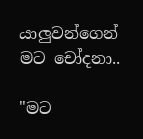යාලුවන්ගෙන් මට චෝදනා..

"මට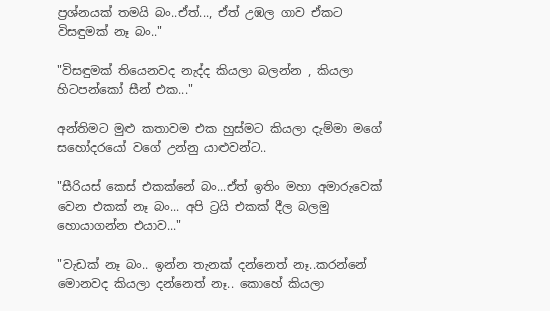ප්‍රශ්නයක් තමයි බං..ඒත්..., ඒත් උඹල ගාව ඒකට විසඳුමක් නෑ බං.."

"විසඳුමක් තියෙනවද නැද්ද කියලා බලන්න , කියලා හිටපන්කෝ සීන් එක..."

අන්තිමට මුළු කතාවම එක හුස්මට කියලා දැම්මා මගේ සහෝදරයෝ වගේ උන්නු යාළුවන්ට..

"සීරියස් කෙස් එකක්නේ බං...ඒත් ඉතිං මහා අමාරුවෙක් වෙන එකක් නෑ බං... අපි ට්‍රයි එකක් දීල බලමු හොයාගන්න එයාව..."

"වැඩක් නෑ බං.. ඉන්න තැනක් දන්නෙත් නෑ..කරන්නේ මොනවද කියලා දන්නෙත් නෑ.. කොහේ කියලා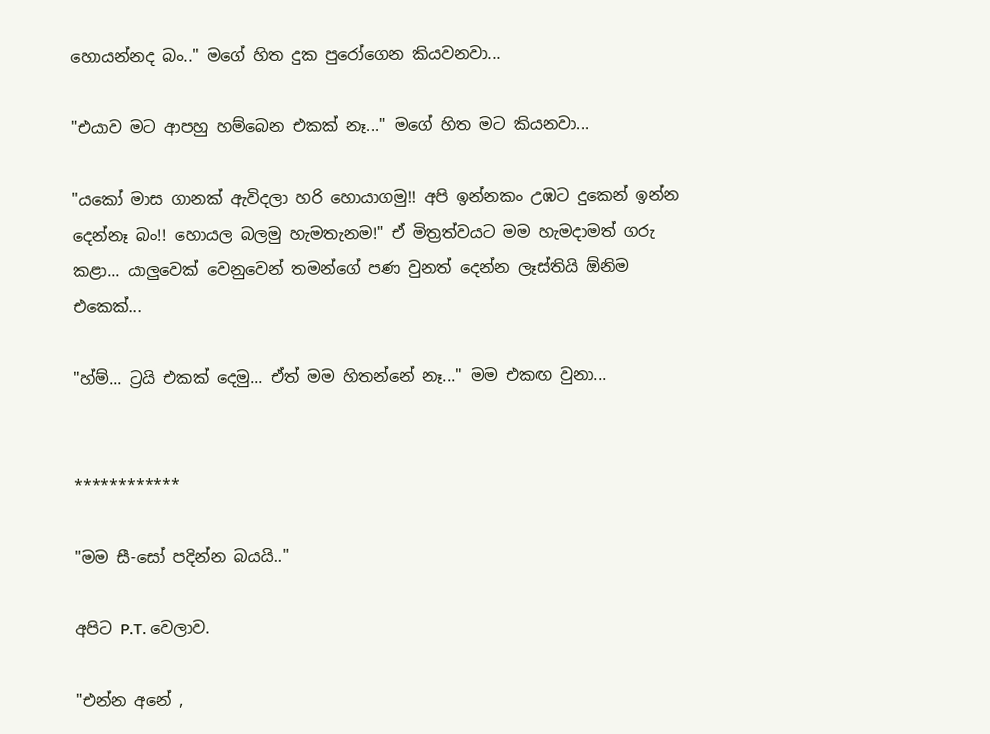හොයන්නද බං.." මගේ හිත දුක පුරෝගෙන කියවනවා...

"එයාව මට ආපහු හම්බෙන එකක් නෑ..." මගේ හිත මට කියනවා...

"යකෝ මාස ගානක් ඇවිදලා හරි හොයාගමු!! අපි ඉන්නකං උඹට දුකෙන් ඉන්න දෙන්නෑ බං!! හොයල බලමු හැමතැනම!" ඒ මිත්‍රත්වයට මම හැමදාමත් ගරු කළා... යාලුවෙක් වෙනුවෙන් තමන්ගේ පණ වුනත් දෙන්න ලෑස්තියි ඕනිම එකෙක්...

"හ්ම්... ට්‍රයි එකක් දෙමු... ඒත් මම හිතන්නේ නෑ..." මම එකඟ වුනා...


************

"මම සී-සෝ පදින්න බයයි.."

අපිට P.T. වෙලාව.

"එන්න අනේ ,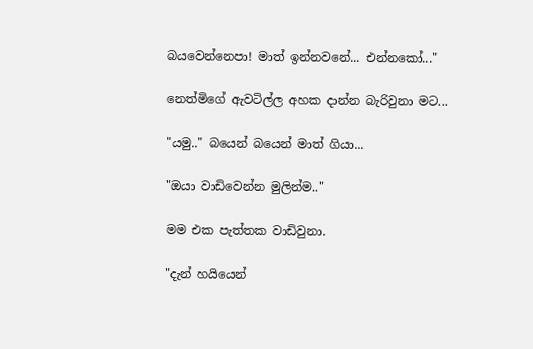බයවෙන්නෙපා! මාත් ඉන්නවනේ... එන්නකෝ..."

නෙත්මිගේ ඇවටිල්ල අහක දාන්න බැරිවුනා මට...

"යමු.." බයෙන් බයෙන් මාත් ගියා...

"ඔයා වාඩිවෙන්න මුලින්ම.."

මම එක පැත්තක වාඩිවුනා.

"දැන් හයියෙන්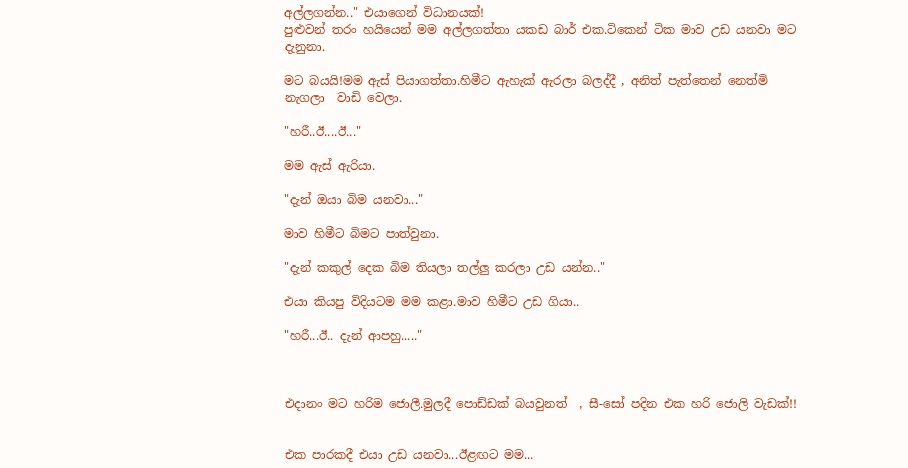අල්ලගන්න.." එයාගෙන් විධානයක්!
පුළුවන් තරං හයියෙන් මම අල්ලගත්තා යකඩ බාර් එක.ටිකෙන් ටික මාව උඩ යනවා මට දැනුනා.

මට බයයි!මම ඇස් පියාගත්තා.හිමීට ඇහැක් ඇරලා බලද්දී , අනිත් පැත්තෙන් නෙත්මි නැගලා  වාඩි වෙලා.

"හරී..ඊ....ඊ..."

මම ඇස් ඇරියා.

"දැන් ඔයා බිම යනවා..."

මාව හිමීට බිමට පාත්වුනා.

"දැන් කකුල් දෙක බිම තියලා තල්ලු කරලා උඩ යන්න.."

එයා කියපු විදියටම මම කළා.මාව හිමීට උඩ ගියා..

"හරී...ඊ.. දැන් ආපහු....."



එදානං මට හරිම ජොලී.මුලදී පොඩ්ඩක් බයවුනත්  , සී-සෝ පදින එක හරි ජොලි වැඩක්!!


එක පාරකදී එයා උඩ යනවා...ඊළඟට මම...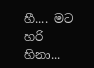හී.... මට හරි හිනා...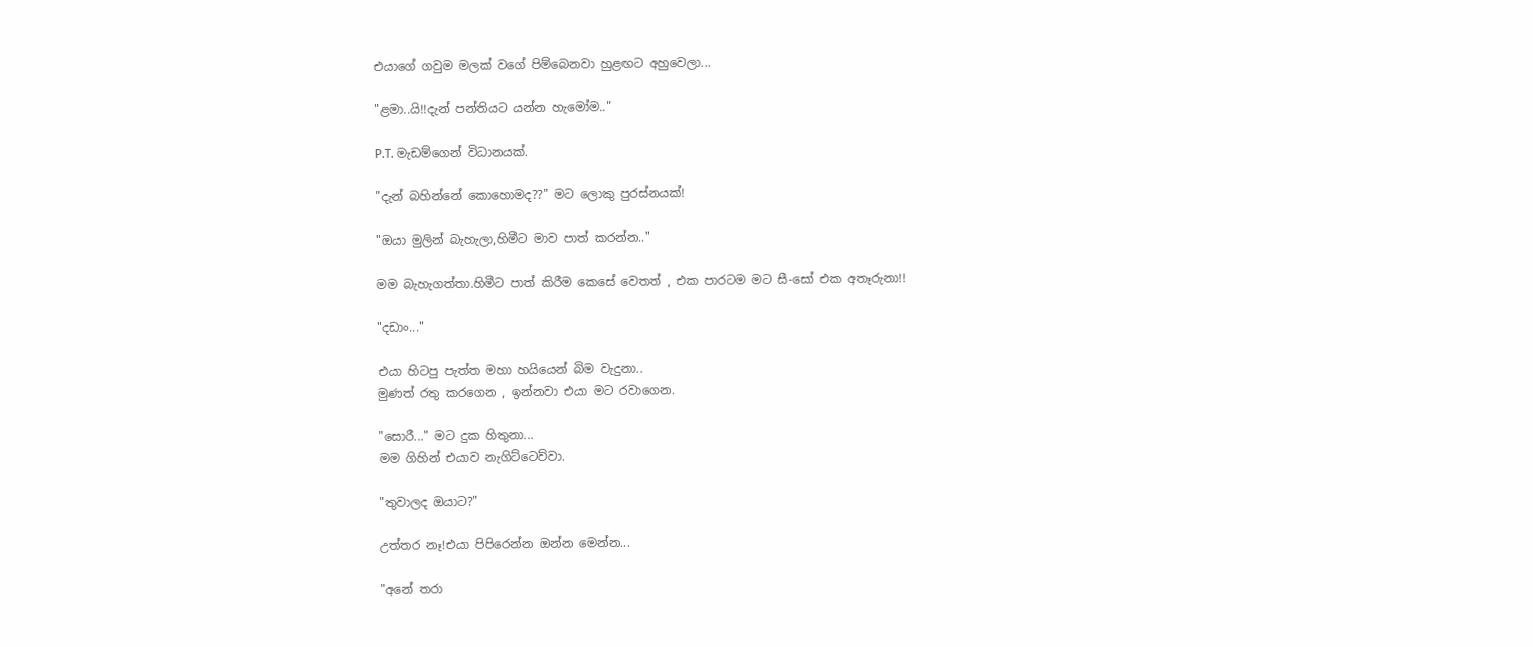එයාගේ ගවුම මලක් වගේ පිම්බෙනවා හුළඟට අහුවෙලා...

"ළමා..යි!!දැන් පන්තියට යන්න හැමෝම.."

P.T. මැඩම්ගෙන් විධානයක්.

"දැන් බහින්නේ කොහොමද??" මට ලොකු පුරස්නයක්!

"ඔයා මුලින් බැහැලා,හිමීට මාව පාත් කරන්න.."

මම බැහැගත්තා.හිමීට පාත් කිරීම කෙසේ වෙතත් , එක පාරටම මට සී-සෝ එක අතෑරුනා!!

"දඩාං..."

එයා හිටපු පැත්ත මහා හයියෙන් බිම වැදුනා..
මුණත් රතු කරගෙන , ඉන්නවා එයා මට රවාගෙන.

"සොරී..." මට දුක හිතුනා...
මම ගිහින් එයාව නැගිට්ටෙව්වා.

"තුවාලද ඔයාට?"

උත්තර නෑ!එයා පිපිරෙන්න ඔන්න මෙන්න...

"අනේ තරා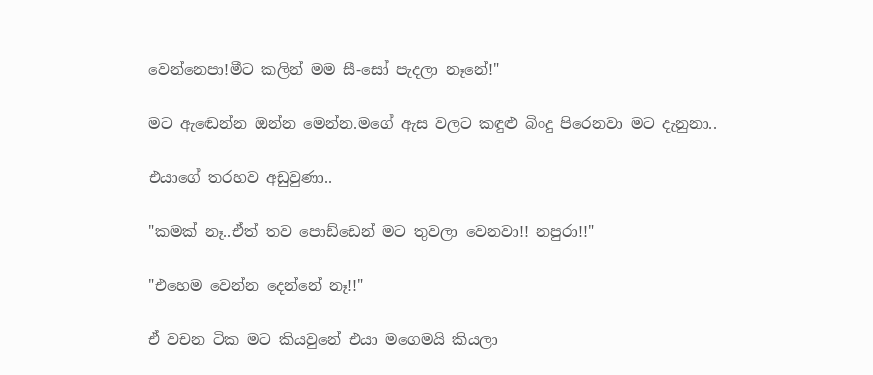වෙන්නෙපා!මීට කලින් මම සී-සෝ පැදලා නෑනේ!"

මට ඇඬෙන්න ඔන්න මෙන්න.මගේ ඇස වලට කඳුළු බිංදු පිරෙනවා මට දැනුනා..

එයාගේ තරහව අඩුවුණා..

"කමක් නෑ..ඒත් තව පොඩ්ඩෙන් මට තුවලා වෙනවා!! නපුරා!!"

"එහෙම වෙන්න දෙන්නේ නෑ!!"

ඒ වචන ටික මට කියවුනේ එයා මගෙමයි කියලා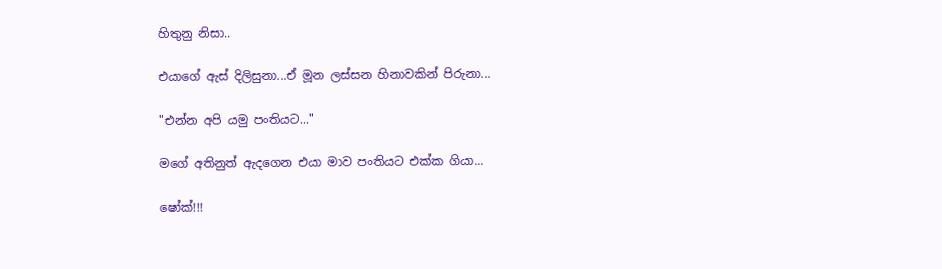හිතුනු නිසා..

එයාගේ ඇස් දිලිසුනා...ඒ මූන ලස්සන හිනාවකින් පිරුනා...

"එන්න අපි යමු පංතියට..."

මගේ අතිනුත් ඇදගෙන එයා මාව පංතියට එක්ක ගියා...

ෂෝක්!!!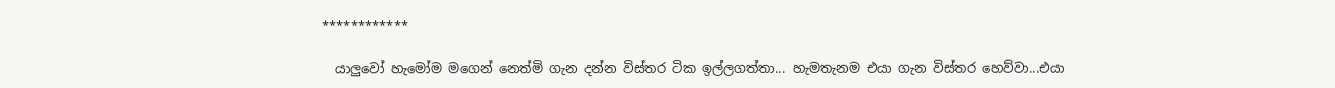************

  යාලුවෝ හැමෝම මගෙන් නෙත්මි ගැන දන්න විස්තර ටික ඉල්ලගත්තා... හැමතැනම එයා ගැන විස්තර හෙව්වා...එයා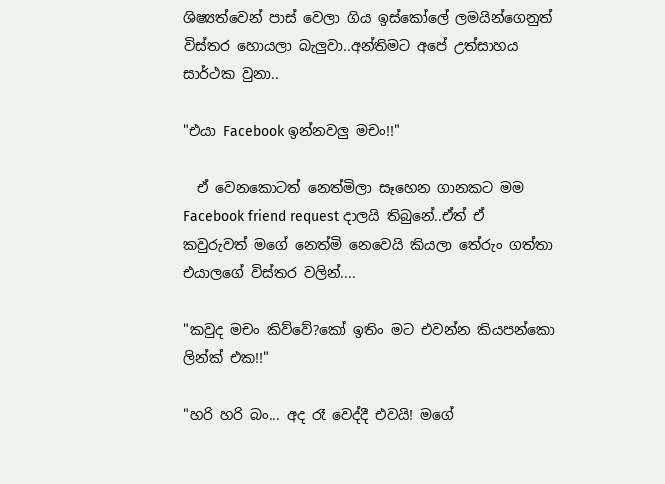ශිෂ්‍යත්වෙන් පාස් වෙලා ගිය ඉස්කෝලේ ලමයින්ගෙනුත් විස්තර හොයලා බැලුවා..අන්තිමට අපේ උත්සාහය සාර්ථක වුනා..

"එයා Facebook ඉන්නවලු මචං!!"

  ඒ වෙනකොටත් නෙත්මිලා සෑහෙන ගානකට මම Facebook friend request දාලයි තිබුනේ..ඒත් ඒ කවුරුවත් මගේ නෙත්මි නෙවෙයි කියලා තේරුං ගත්තා එයාලගේ විස්තර වලින්....

"කවුද මචං කිව්වේ?කෝ ඉතිං මට එවන්න කියපන්කො ලින්ක් එක!!"

"හරි හරි බං... අද රෑ වෙද්දී එවයි! මගේ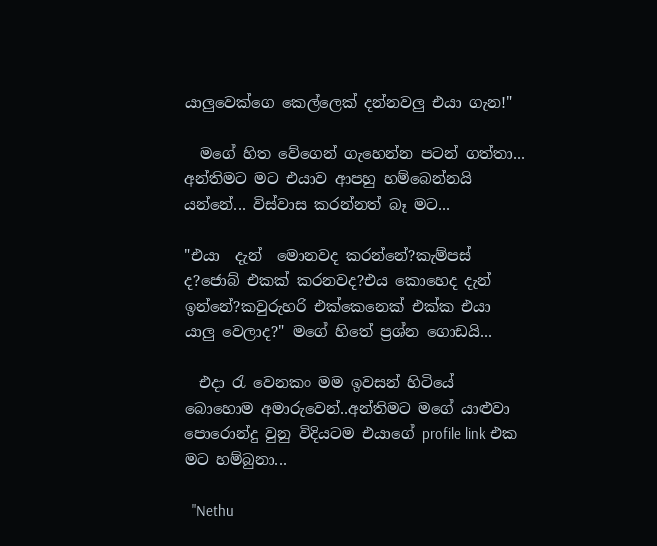යාලුවෙක්ගෙ කෙල්ලෙක් දන්නවලු එයා ගැන!"

  මගේ හිත වේගෙන් ගැහෙන්න පටන් ගත්තා... අන්තිමට මට එයාව ආපහු හම්බෙන්නයි යන්නේ... විස්වාස කරන්නත් බෑ මට...

"එයා  දැන්  මොනවද කරන්නේ?කැම්පස් ද?ජොබ් එකක් කරනවද?එය කොහෙද දැන් ඉන්නේ?කවුරුහරි එක්කෙනෙක් එක්ක එයා යාලු වෙලාද?" මගේ හිතේ ප්‍රශ්න ගොඩයි...

  එදා රැ වෙනකං මම ඉවසන් හිටියේ බොහොම අමාරුවෙන්..අන්තිමට මගේ යාළුවා පොරොන්දු වුනු විදියටම එයාගේ profile link එක මට හම්බුනා...

  "Nethu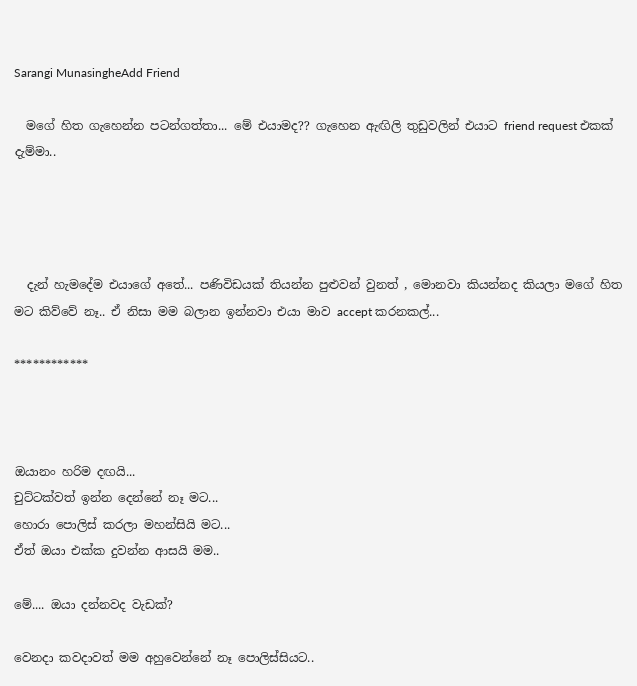Sarangi MunasingheAdd Friend

  මගේ හිත ගැහෙන්න පටන්ගත්තා... මේ එයාමද?? ගැහෙන ඇඟිලි තුඩුවලින් එයාට friend request එකක් දැම්මා..




  දැන් හැමදේම එයාගේ අතේ... පණිවිඩයක් තියන්න පුළුවන් වුනත් , මොනවා කියන්නද කියලා මගේ හිත මට කිව්වේ නෑ.. ඒ නිසා මම බලාන ඉන්නවා එයා මාව accept කරනකල්...

************



ඔයානං හරිම දඟයි...
චුට්ටක්වත් ඉන්න දෙන්නේ නෑ මට...
හොරා පොලිස් කරලා මහන්සියි මට...
ඒත් ඔයා එක්ක දුවන්න ආසයි මම..

මේ.... ඔයා දන්නවද වැඩක්?

වෙනදා කවදාවත් මම අහුවෙන්නේ නෑ පොලිස්සියට..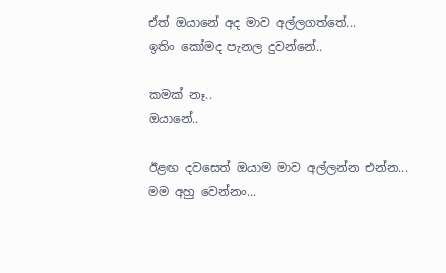ඒත් ඔයානේ අද මාව අල්ලගත්තේ...
ඉතිං කෝමද පැනල දුවන්නේ..

කමක් නෑ..
ඔයානේ..

ඊළඟ දවසෙත් ඔයාම මාව අල්ලන්න එන්න...
මම අහු වෙන්නං...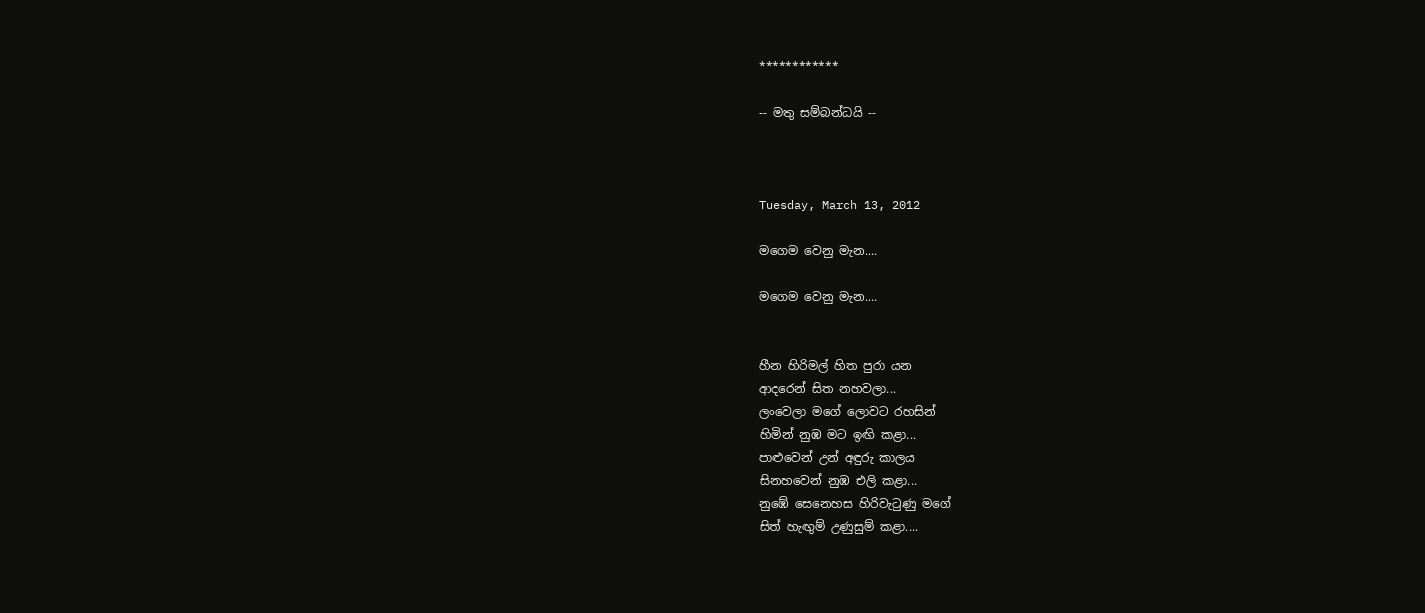************

-- මතු සම්බන්ධයි --



Tuesday, March 13, 2012

මගෙම වෙනු මැන....

මගෙම වෙනු මැන....


හීන හිරිමල් හිත පුරා යන
ආදරෙන් සිත නහවලා...
ලංවෙලා මගේ ලොවට රහසින්
හිමින් නුඹ මට ඉඟි කළා...
පාළුවෙන් උන් අඳුරු කාලය
සිනහවෙන් නුඹ එලි කළා...
නුඹේ සෙනෙහස හිරිවැටුණු මගේ
සිත් හැඟුම් උණුසුම් කළා....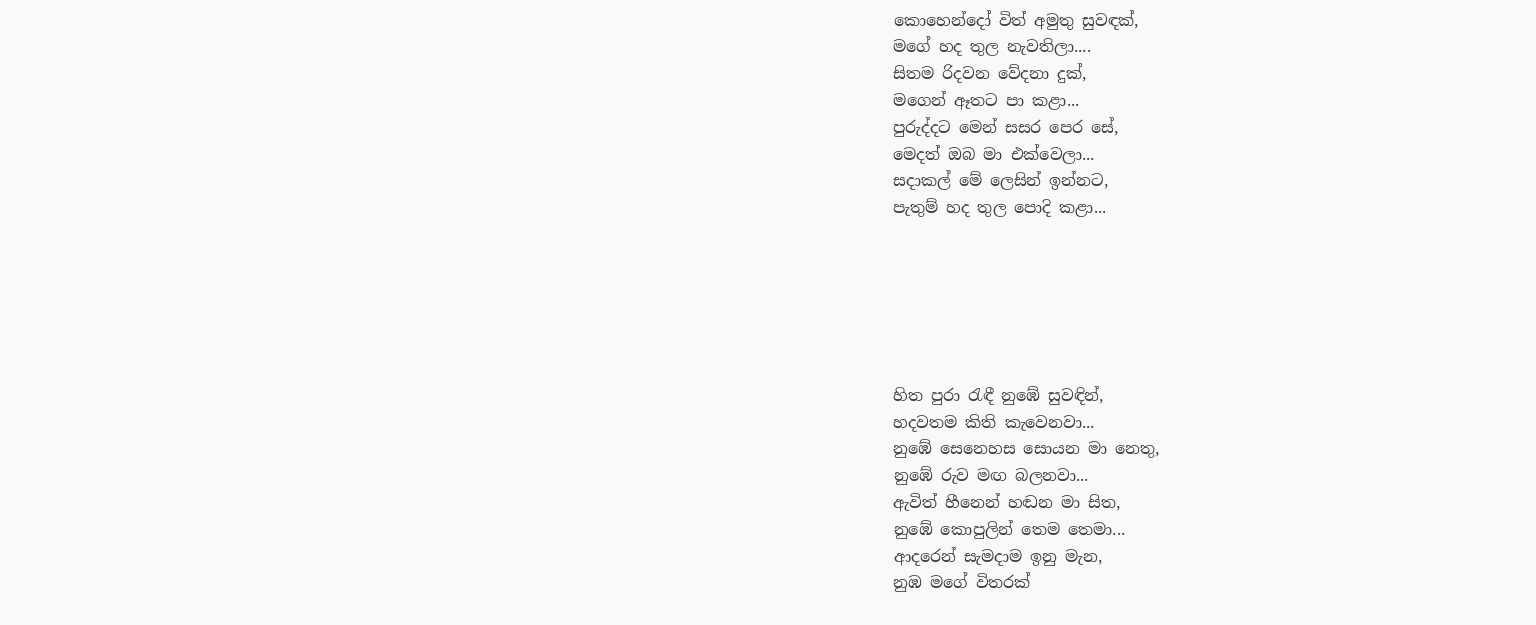කොහෙන්දෝ විත් අමුතු සුවඳක්,
මගේ හද තුල නැවතිලා....
සිතම රිදවන වේදනා දුක්,
මගෙන් ඈතට පා කළා...
පුරුද්දට මෙන් සසර පෙර සේ,
මෙදත් ඔබ මා එක්වෙලා...
සදාකල් මේ ලෙසින් ඉන්නට,
පැතුම් හද තුල පොදි කළා...






හිත පුරා රැඳී නුඹේ සුවඳින්,
හදවතම කිති කැවෙනවා...
නුඹේ සෙනෙහස සොයන මා නෙතු,
නුඹේ රුව මඟ බලනවා...
ඇවිත් හීනෙන් හඬන මා සිත,
නුඹේ කොපුලින් තෙම තෙමා...
ආදරෙන් සැමදාම ඉනු මැන,
නුඹ මගේ විතරක්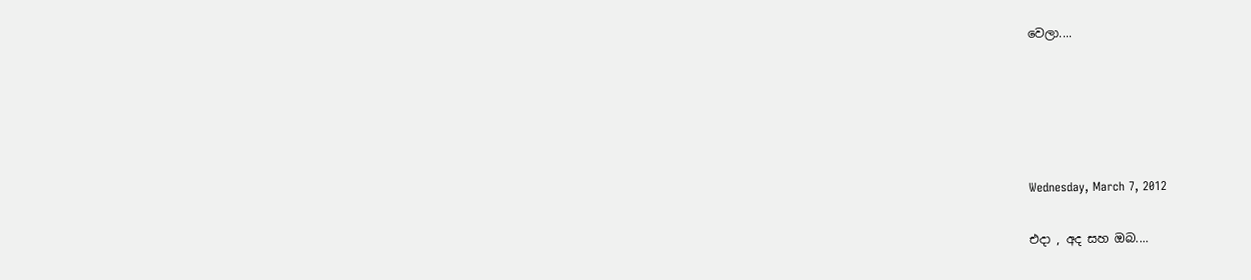වෙලා....





Wednesday, March 7, 2012

එදා , අද සහ ඔබ....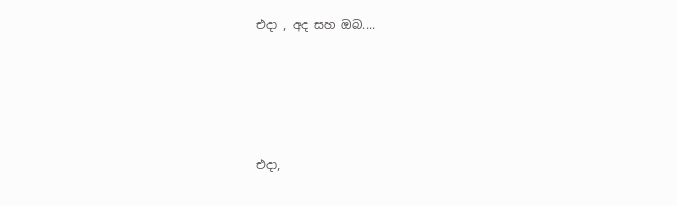එදා , අද සහ ඔබ....





එදා,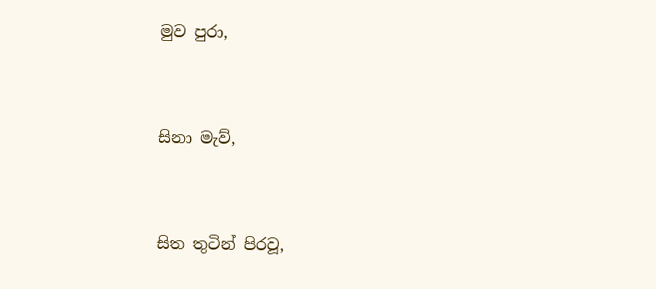මුව පුරා,


සිනා මැව්,


සිත තුටින් පිරවූ,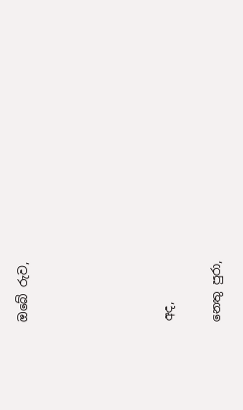ඔබේ රුව,





අද,

නෙතු පුරා,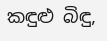කඳුළු බිඳු,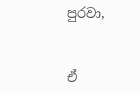පුරවා,


ඒ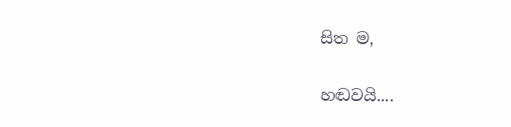සිත ම,


හඬවයි....